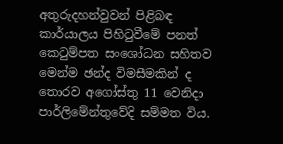අතුරුදහන්වුවන් පිළිබඳ කාර්යාලය පිහිටුවීමේ පනත් කෙටුම්පත සංශෝධන සහිතව මෙන්ම ඡන්ද විමසීමකින් ද තොරව අගෝස්තු 11 වෙනිදා පාර්ලිමේන්තුවේදි සම්මත විය.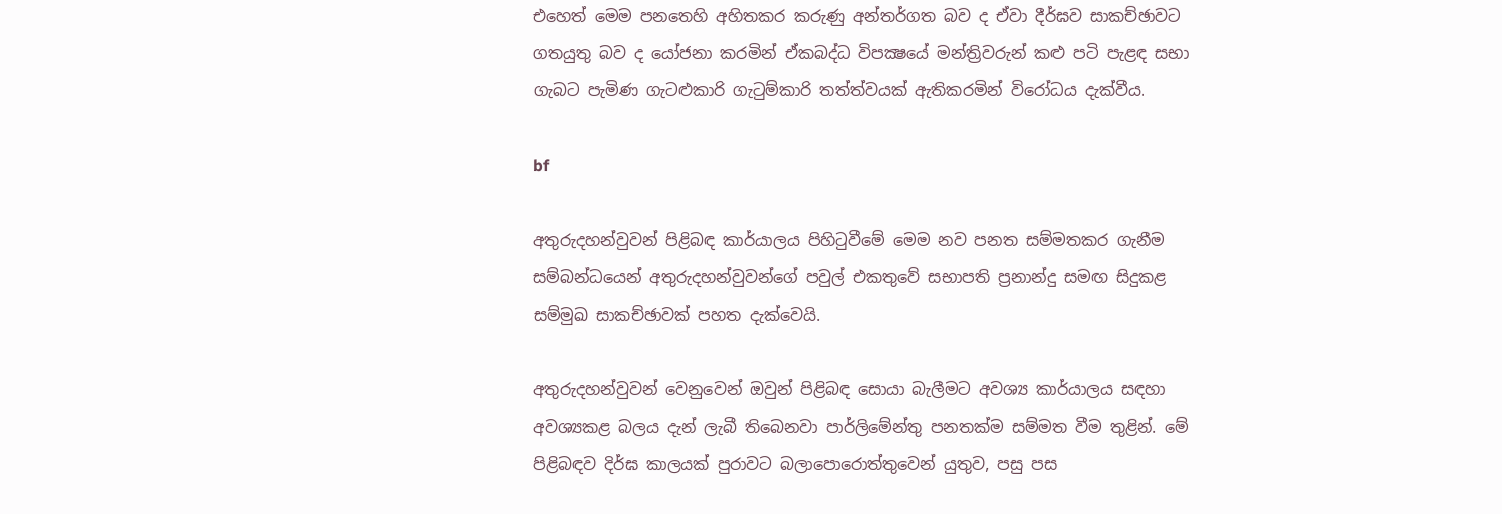එහෙත් මෙම පනතෙහි අහිතකර කරුණු අන්තර්ගත බව ද ඒවා දීර්ඝව සාකච්ඡාවට ගතයුතු බව ද යෝජනා කරමින් ඒකබද්ධ විපක්‍ෂයේ මන්ත්‍රිවරුන් කළු පටි පැළඳ සභා ගැබට පැමිණ ගැටළුකාරි ගැටුම්කාරි තත්ත්වයක් ඇතිකරමින් විරෝධය දැක්වීය.

bf

අතුරුදහන්වුවන් පිළිබඳ කාර්යාලය පිහිටුවීමේ මෙම නව පනත සම්මතකර ගැනීම සම්බන්ධයෙන් අතුරුදහන්වුවන්ගේ පවුල් එකතුවේ සභාපති ප්‍රනාන්දු සමඟ සිදුකළ සම්මුඛ සාකච්ඡාවක් පහත දැක්වෙයි.

අතුරුදහන්වුවන් වෙනුවෙන් ඔවුන් පිළිබඳ සොයා බැලීමට අවශ්‍ය කාර්යාලය සඳහා අවශ්‍යකළ බලය දැන් ලැබී තිබෙනවා පාර්ලිමේන්තු පනතක්ම සම්මත වීම තුළින්. මේ පිළිබඳව දිර්ඝ කාලයක් පුරාවට බලාපොරොත්තුවෙන් යුතුව, පසු පස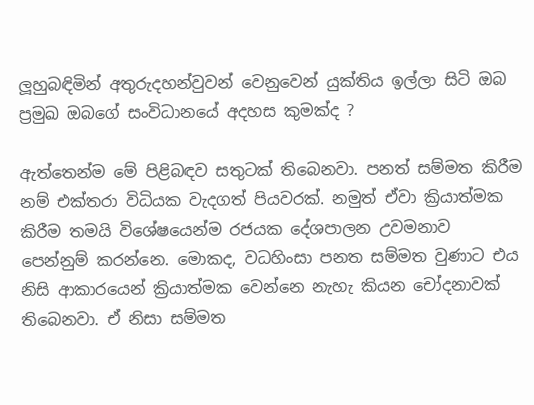ලූහුබඳිමින් අතුරුදහන්වුවන් වෙනුවෙන් යුක්තිය ඉල්ලා සිටි ඔබ ප්‍රමුඛ ඔබගේ සංවිධානයේ අදහස කුමක්ද ?

ඇත්තෙන්ම මේ පිළිබඳව සතුටක් තිබෙනවා. පනත් සම්මත කිරීම නම් එක්තරා විධියක වැදගත් පියවරක්. නමුත් ඒවා ක්‍රියාත්මක කිරීම තමයි විශේෂයෙන්ම රජයක දේශපාලන උවමනාව පෙන්නුම් කරන්නෙ. මොකද, වධහිංසා පනත සම්මත වුණාට එය නිසි ආකාරයෙන් ක්‍රියාත්මක වෙන්නෙ නැහැ කියන චෝදනාවක් තිබෙනවා. ඒ නිසා සම්මත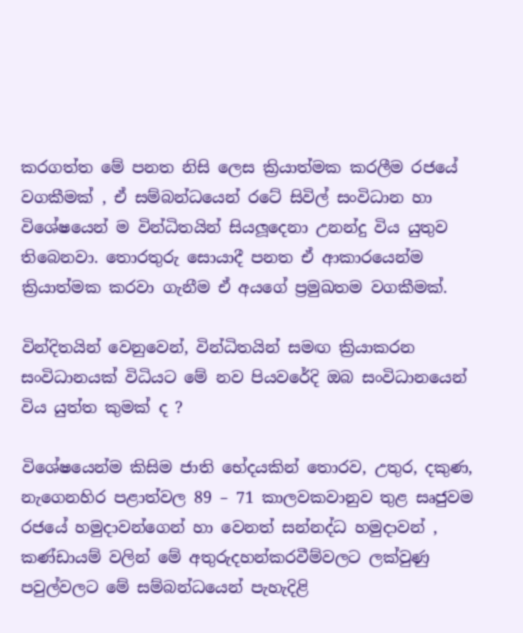කරගත්ත මේ පනත නිසි ලෙස ක්‍රියාත්මක කරලීම රජයේ වගකීමක් , ඒ සම්බන්ධයෙන් රටේ සිවිල් සංවිධාන හා විශේෂයෙන් ම වින්ධිතයින් සියලූදෙනා උනන්දු විය යුතුව තිබෙනවා. තොරතුරු සොයාදී පනත ඒ ආකාරයෙන්ම ක්‍රියාත්මක කරවා ගැනීම ඒ අයගේ ප්‍රමුඛතම වගකීමක්.

වින්දිතයින් වෙනුවෙන්, වින්ධිතයින් සමඟ ක්‍රියාකරන සංවිධානයක් විධියට මේ නව පියවරේදි ඔබ සංවිධානයෙන් විය යුත්ත කුමක් ද ?

විශේෂයෙන්ම කිසිම ජාති භේදයකින් තොරව, උතුර, දකුණ, නැගෙනහිර පළාත්වල 89 – 71 කාලවකවානුව තුළ සෘජුවම රජයේ හමුදාවන්ගෙන් හා වෙනත් සන්නද්ධ හමුදාවන් , කණ්ඩායම් වලින් මේ අතුරුදහන්කරවීම්වලට ලක්වුණු පවුල්වලට මේ සම්බන්ධයෙන් පැහැදිළි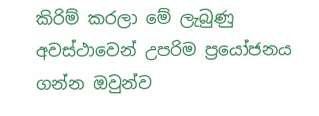කිරිම් කරලා මේ ලැබුණු අවස්ථාවෙන් උපරිම ප්‍රයෝජනය ගන්න ඔවුන්ව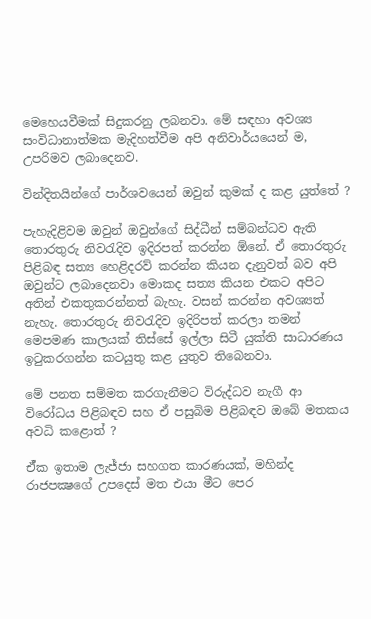මෙහෙයවීමක් සිදුකරනු ලබනවා. මේ සඳහා අවශ්‍ය සංවිධානාත්මක මැදිහත්වීම අපි අනිවාර්යයෙන් ම, උපරිමව ලබාදෙනව.

වින්දිතයින්ගේ පාර්ශවයෙන් ඔවුන් කුමක් ද කළ යුත්තේ ?

පැහැදිළිවම ඔවුන් ඔවුන්ගේ සිද්ධීන් සම්බන්ධව ඇති තොරතුරු නිවරැදිව ඉදිරපත් කරන්න ඕනේ. ඒ තොරතුරු පිළිබඳ සත්‍ය හෙළිදරව් කරන්න කියන දැනුවත් බව අපි ඔවුන්ට ලබාදෙනවා මොකද සත්‍ය කියන එකට අපිට අතින් එකතුකරන්නත් බැහැ. වසන් කරන්න අවශ්‍යත් නැහැ. තොරතුරු නිවරැදිව ඉදිරිපත් කරලා තමන් මෙපමණ කාලයක් තිස්සේ ඉල්ලා සිටී යුක්ති සාධාරණය ඉටුකරගන්න කටයුතු කළ යුතුව තිබෙනවා.

මේ පනත සම්මත කරගැනීමට විරුද්ධව නැගී ආ විරෝධය පිළිබඳව සහ ඒ පසුබිම පිළිබඳව ඔබේ මතකය අවධි කළොත් ?

ඒ්ක ඉතාම ලැජ්ජා සහගත කාරණයක්, මහින්ද රාජපක්‍ෂගේ උපදෙස් මත එයා මීට පෙර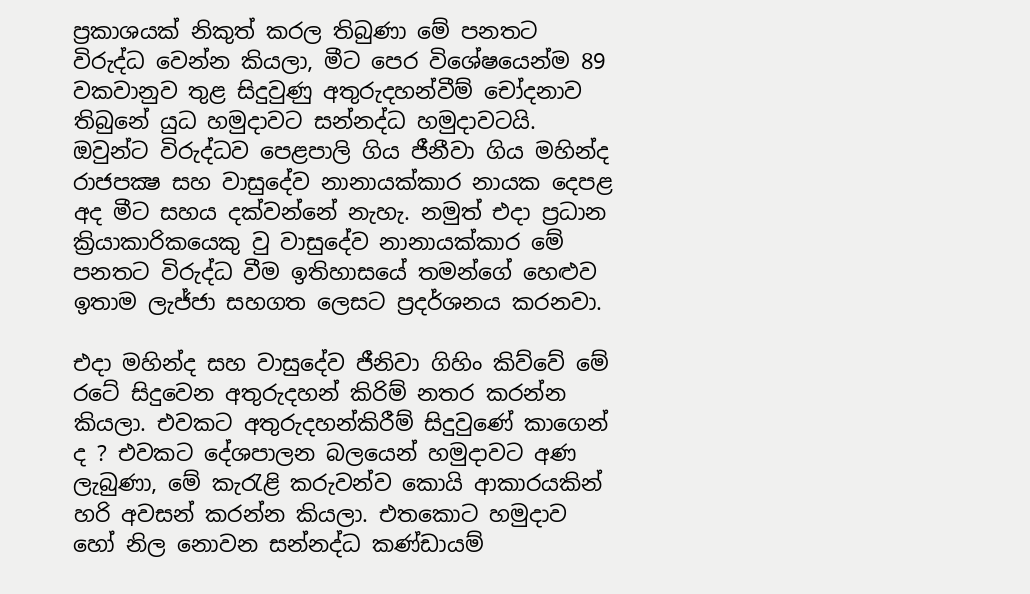ප්‍රකාශයක් නිකුත් කරල තිබුණා මේ පනතට විරුද්ධ වෙන්න කියලා, මීට පෙර විශේෂයෙන්ම 89 වකවානුව තුළ සිදුවුණු අතුරුදහන්වීම් චෝදනාව තිබුනේ යුධ හමුදාවට සන්නද්ධ හමුදාවටයි. ඔවුන්ට විරුද්ධව පෙළපාලි ගිය ජීනීවා ගිය මහින්ද රාජපක්‍ෂ සහ වාසුදේව නානායක්කාර නායක දෙපළ අද මීට සහය දක්වන්නේ නැහැ. නමුත් එදා ප්‍රධාන ක්‍රියාකාරිකයෙකු වු වාසුදේව නානායක්කාර මේ පනතට විරුද්ධ වීම ඉතිහාසයේ තමන්ගේ හෙළුව ඉතාම ලැජ්ජා සහගත ලෙසට ප්‍රදර්ශනය කරනවා.

එදා මහින්ද සහ වාසුදේව ජීනිවා ගිහිං කිව්වේ මේ රටේ සිදුවෙන අතුරුදහන් කිරිම් නතර කරන්න කියලා. එවකට අතුරුදහන්කිරීම් සිදුවුණේ කාගෙන් ද ? එවකට දේශපාලන බලයෙන් හමුදාවට අණ ලැබුණා, මේ කැරැළි කරුවන්ව කොයි ආකාරයකින් හරි අවසන් කරන්න කියලා. එතකොට හමුදාව හෝ නිල නොවන සන්නද්ධ කණ්ඩායම්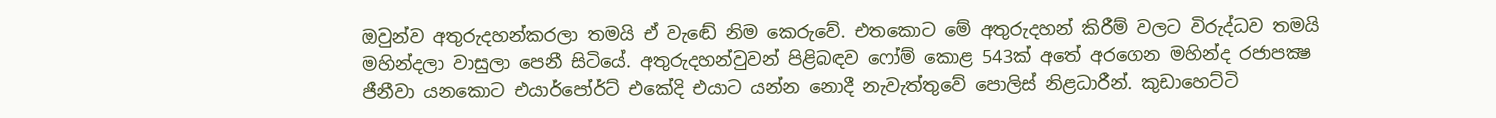ඔවුන්ව අතුරුදහන්කරලා තමයි ඒ වැඬේ නිම කෙරුවේ. එතකොට මේ අතුරුදහන් කිරීම් වලට විරුද්ධව තමයි මහින්දලා වාසුලා පෙනී සිටියේ. අතුරුදහන්වුවන් පිළිබඳව ෆෝම් කොළ 543ක් අතේ අරගෙන මහින්ද රජාපක්‍ෂ ජීනීවා යනකොට එයාර්පෝර්ට් එකේදි එයාට යන්න නොදී නැවැත්තුවේ පොලිස් නිළධාරීන්. කුඩාහෙට්ටි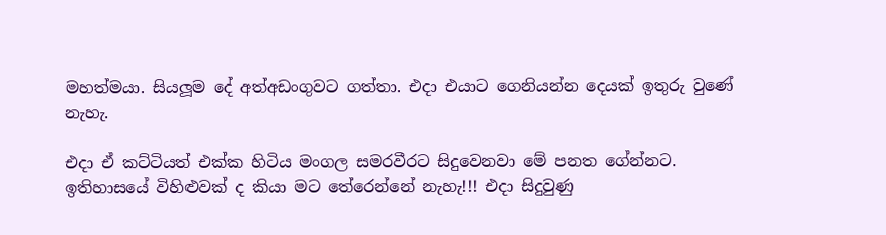මහත්මයා. සියලූම දේ අත්අඩංගුවට ගත්තා. එදා එයාට ගෙනියන්න දෙයක් ඉතුරු වුණේ නැහැ.

එදා ඒ කට්ටියත් එක්ක හිටිය මංගල සමරවීරට සිදුවෙනවා මේ පනත ගේන්නට. ඉතිහාසයේ විහිළුවක් ද කියා මට තේරෙන්නේ නැහැ!!! එදා සිදුවුණු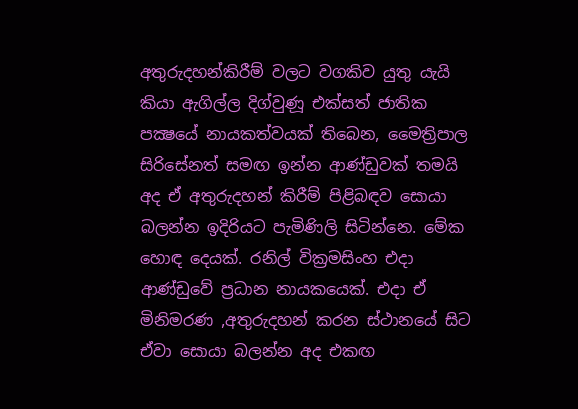අතුරුදහන්කිරීම් වලට වගකිව යුතු යැයි කියා ඇගිල්ල දිග්වුණූ එක්සත් ජාතික පක්‍ෂයේ නායකත්වයක් තිබෙන, මෛත්‍රිපාල සිරිසේනත් සමඟ ඉන්න ආණ්ඩුවක් තමයි අද ඒ අතුරුදහන් කිරීම් පිළිබඳව සොයා බලන්න ඉදිරියට පැමිණිලි සිටින්නෙ. මේක හොඳ දෙයක්. රනිල් වික්‍රමසිංහ එදා ආණ්ඩුවේ ප්‍රධාන නායකයෙක්. එදා ඒ මිනිමරණ ,අතුරුදහන් කරන ස්ථානයේ සිට ඒවා සොයා බලන්න අද එකඟ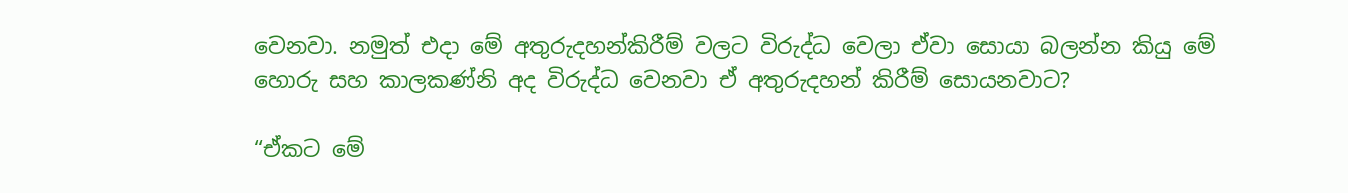වෙනවා. නමුත් එදා මේ අතුරුදහන්කිරීම් වලට විරුද්ධ වෙලා ඒවා සොයා බලන්න කියු මේ හොරු සහ කාලකණ්නි අද විරුද්ධ වෙනවා ඒ අතුරුදහන් කිරීම් සොයනවාට?

“ඒකට මේ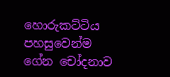හොරුකට්ටිය පහසුවෙන්ම ගේන චෝදනාව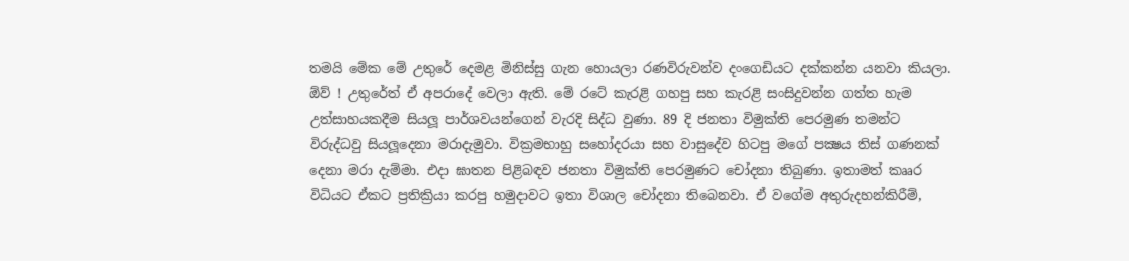තමයි මේක මේ උතුරේ දෙමළ මිනිස්සු ගැන හොයලා රණවිරුවන්ව දංගෙඩියට දක්කන්න යනවා කියලා. ඕව් ! උතුරේත් ඒ අපරාදේ වෙලා ඇති. මේ රටේ කැරළි ගහපු සහ කැරළි සංසිදුවන්න ගත්ත හැම උත්සාහයකදීම සියලූ පාර්ශවයන්ගෙන් වැරදි සිද්ධ වුණා. 89 දි ජනතා විමුක්ති පෙරමුණ තමන්ට විරුද්ධවු සියලූදෙනා මරාදැමුවා. වික්‍රමභාහු සහෝදරයා සහ වාසුදේව හිටපු මගේ පක්‍ෂය තිස් ගණනක් දෙනා මරා දැම්මා. එදා ඝාතන පිළිබඳව ජනතා විමුක්ති පෙරමුණට චෝදනා තිබුණා. ඉතාමත් කෲර විධියට ඒකට ප්‍රතික්‍රියා කරපු හමුදාවට ඉතා විශාල චෝදනා තිබෙනවා. ඒ වගේම අතුරුදහන්කිරීම්,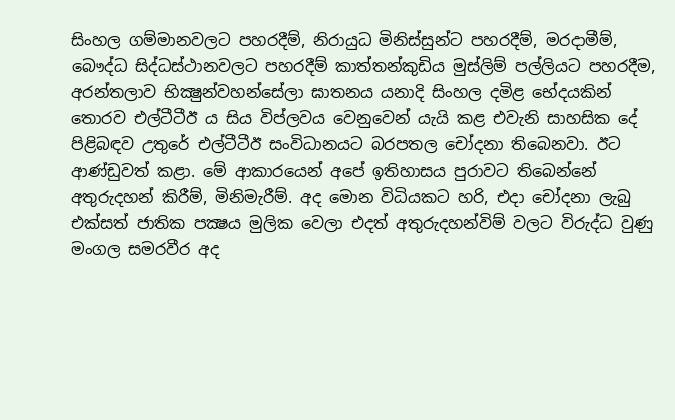සිංහල ගම්මානවලට පහරදීම්, නිරායුධ මිනිස්සුන්ට පහරදීම්, මරදාමීම්, බෞද්ධ සිද්ධස්ථානවලට පහරදීම් කාත්තන්කුඩිය මුස්ලිම් පල්ලියට පහරදීම, අරන්තලාව භික්‍ෂුන්වහන්සේලා ඝාතනය යනාදි සිංහල දමිළ භේදයකින් තොරව එල්ටීටීඊ ය සිය විප්ලවය වෙනුවෙන් යැයි කළ එවැනි සාහසික දේ පිළිබඳව උතුරේ එල්ටීටීඊ සංවිධානයට බරපතල චෝදනා තිබෙනවා. ඊට ආණ්ඩුවත් කළා. මේ ආකාරයෙන් අපේ ඉතිහාසය පුරාවට තිබෙන්නේ අතුරුදහන් කිරීම්, මිනිමැරීම්. අද මොන විධියකට හරි, එදා චෝදනා ලැබු එක්සත් ජාතික පක්‍ෂය මුලික වෙලා එදත් අතුරුදහන්විම් වලට විරුද්ධ වුණු මංගල සමරවීර අද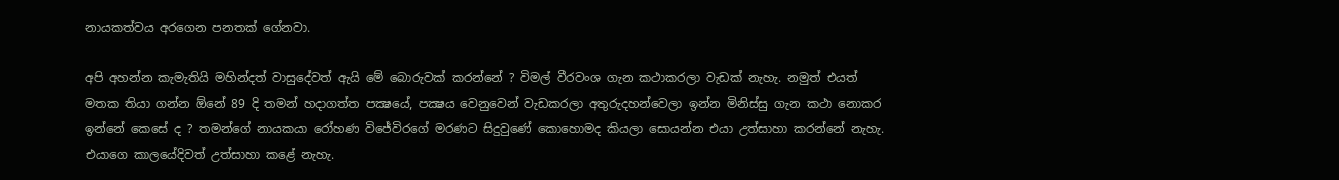නායකත්වය අරගෙන පනතක් ගේනවා.

අපි අහන්න කැමැතියි මහින්දත් වාසුදේවත් ඇයි මේ බොරුවක් කරන්නේ ? විමල් වීරවංශ ගැන කථාකරලා වැඩක් නැහැ. නමුත් එයත් මතක තියා ගන්න ඕනේ 89 දි තමන් හදාගත්ත පක්‍ෂයේ, පක්‍ෂය වෙනුවෙන් වැඩකරලා අතුරුදහන්වෙලා ඉන්න මිනිස්සු ගැන කථා නොකර ඉන්නේ කෙසේ ද ? තමන්ගේ නායකයා රෝහණ විජේවිරගේ මරණට සිදුවුණේ කොහොමද කියලා සොයන්න එයා උත්සාහා කරන්නේ නැහැ. එයාගෙ කාලයේදිවත් උත්සාහා කළේ නැහැ.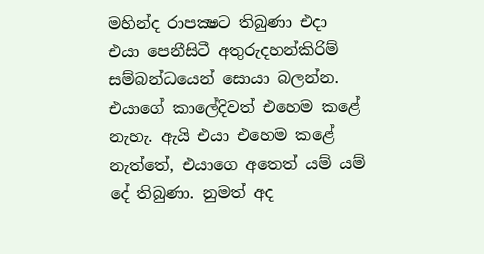මහින්ද රාපක්‍ෂට තිබුණා එදා එයා පෙනීසිටී අතුරුදහන්කිරිම් සම්බන්ධයෙන් සොයා බලන්න. එයාගේ කාලේදිවත් එහෙම කළේ නැහැ. ඇයි එයා එහෙම කළේ නැත්තේ, එයාගෙ අතෙත් යම් යම් දේ තිබුණා. නුමත් අද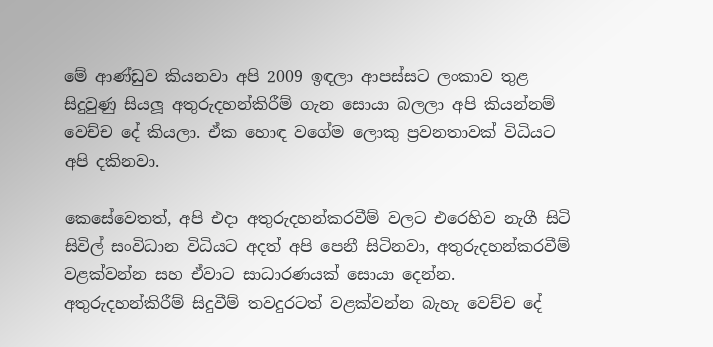මේ ආණ්ඩුව කියනවා අපි 2009 ඉඳලා ආපස්සට ලංකාව තුළ සිදුවුණු සියලූ අතුරුදහන්කිරීම් ගැන සොයා බලලා අපි කියන්නම් වෙච්ච දේ කියලා. ඒක හොඳ වගේම ලොකු ප්‍රවනතාවක් විධියට අපි දකිනවා.

කෙසේවෙතත්, අපි එදා අතුරුදහන්කරවීම් වලට එරෙහිව නැගී සිටි සිවිල් සංවිධාන විධියට අදත් අපි පෙනී සිටිනවා, අතුරුදහන්කරවීම් වළක්වන්න සහ ඒවාට සාධාරණයක් සොයා දෙන්න. අතුරුදහන්කිරීම් සිදුවීම් තවදුරටත් වළක්වන්න බැහැ වෙච්ච දේ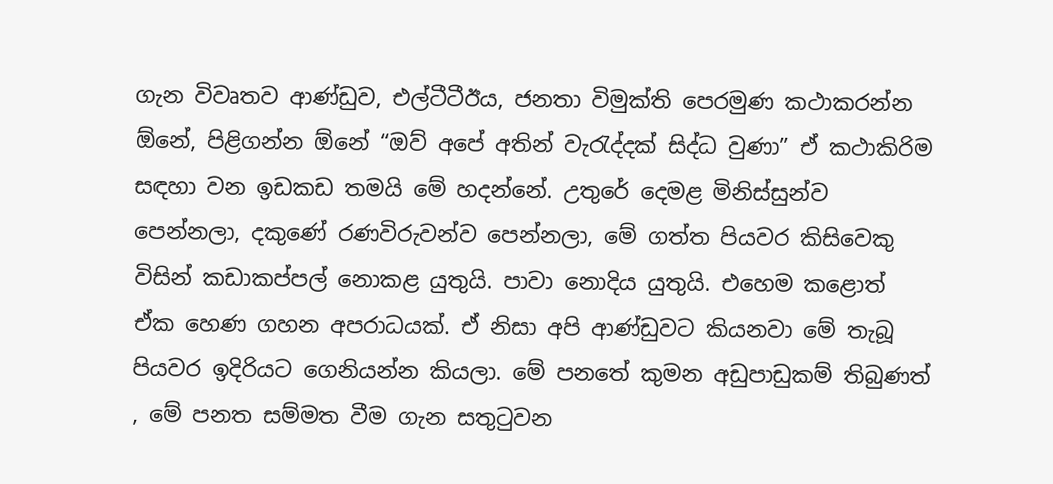ගැන විවෘතව ආණ්ඩුව, එල්ටීටීඊය, ජනතා විමුක්ති පෙරමුණ කථාකරන්න ඕනේ, පිළිගන්න ඕනේ “ඔව් අපේ අතින් වැරැද්දක් සිද්ධ වුණා” ඒ කථාකිරිම සඳහා වන ඉඩකඩ තමයි මේ හදන්නේ. උතුරේ දෙමළ මිනිස්සුන්ව පෙන්නලා, දකුණේ රණවිරුවන්ව පෙන්නලා, මේ ගත්ත පියවර කිසිවෙකු විසින් කඩාකප්පල් නොකළ යුතුයි. පාවා නොදිය යුතුයි. එහෙම කළොත් ඒක හෙණ ගහන අපරාධයක්. ඒ නිසා අපි ආණ්ඩුවට කියනවා මේ තැබූ පියවර ඉදිරියට ගෙනියන්න කියලා. මේ පනතේ කුමන අඩුපාඩුකම් තිබුණත් , මේ පනත සම්මත වීම ගැන සතුටුවන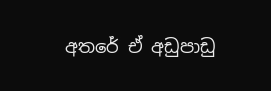අතරේ ඒ අඩුපාඩු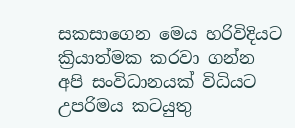සකසාගෙන මෙය හරිවිදියට ක්‍රියාත්මක කරවා ගන්න අපි සංවිධානයක් විධියට උපරිමය කටයුතු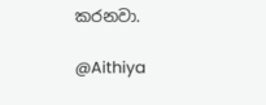කරනවා.

@Aithiya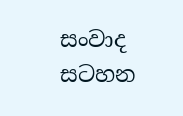සංවාද සටහන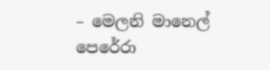– මෙලනි මානෙල් පෙරේරා